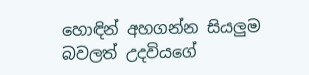හොඳින් අහගන්න සියලුම බවලත් උදවියගේ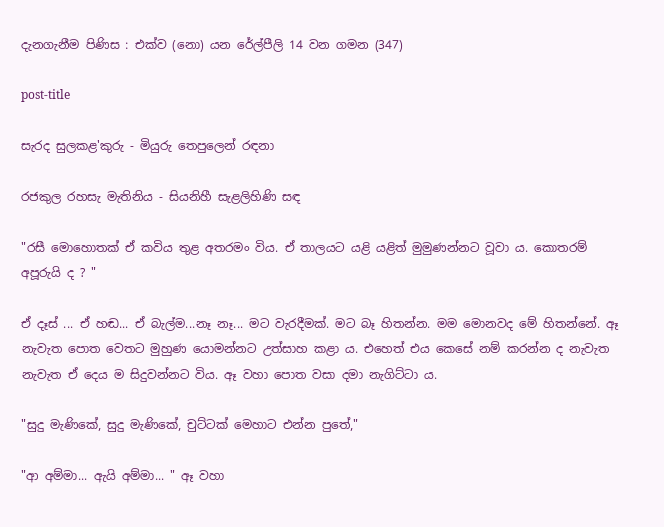දැනගැනීම පිණිස : එක්ව (නො) යන රේල්පීලි 14 වන ගමන (347)

post-title

සැරද සුලකළ'කුරු - මියුරු තෙපුලෙන් රඳනා

රජකුල රහසැ මැතිනිය - සියනිහී සැළලිහිණි සඳ

"රසී මොහොතක් ඒ කවිය තුළ අතරමං විය. ඒ තාලයට යළි යළිත් මුමුණන්නට වූවා ය. කොතරම් අපූරුයි ද ? "

ඒ දෑස් ... ඒ හඬ... ඒ බැල්ම...නෑ නෑ... මට වැරදීමක්. මට බෑ හිතන්න. මම මොනවද මේ හිතන්නේ. ඈ නැවැත පොත වෙතට මුහුණ යොමන්නට උත්සාහ කළා ය. එහෙත් එය කෙසේ නම් කරන්න ද නැවැත නැවැත ඒ දෙය ම සිදුවන්නට විය. ඈ වහා පොත වසා දමා නැගිට්ටා ය.

"සුදු මැණිකේ, සුදු මැණිකේ, චුට්ටක් මෙහාට එන්න පුතේ,"

"ආ අම්මා... ඇයි අම්මා... " ඈ වහා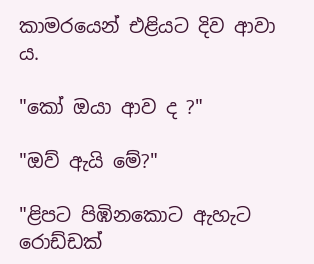කාමරයෙන් එළියට දිව ආවා ය.

"කෝ ඔයා ආව ද ?"

"ඔව් ඇයි මේ?"

"ළිපට පිඹිනකොට ඇහැට රොඩ්ඩක්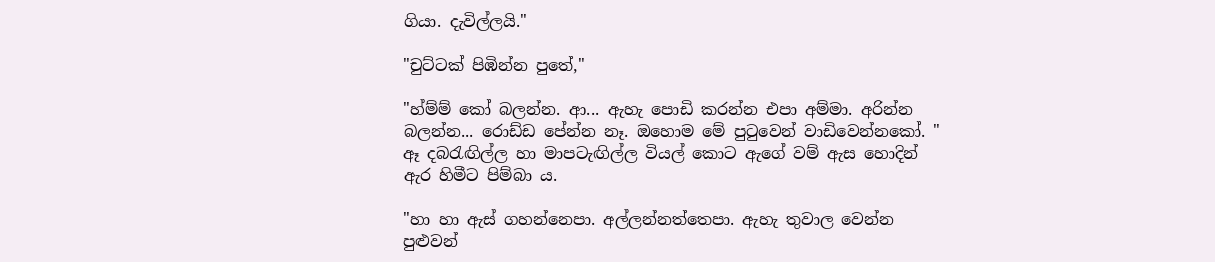ගියා. දැවිල්ලයි."

"චුට්ටක් පිඹින්න පුතේ,"

"හ්ම්ම් කෝ බලන්න. ආ... ඇහැ පොඩි කරන්න එපා අම්මා. අරින්න බලන්න... රොඩ්ඩ පේන්න නෑ. ඔහොම මේ පුටුවෙන් වාඩිවෙන්නකෝ. " ඈ දබරැඟිල්ල හා මාපටැඟිල්ල වියල් කොට ඇගේ වම් ඇස හොදින් ඇර හිමීට පිම්බා ය.

"හා හා ඇස් ගහන්නෙපා. අල්ලන්නත්තෙපා. ඇහැ තුවාල වෙන්න පුළුවන්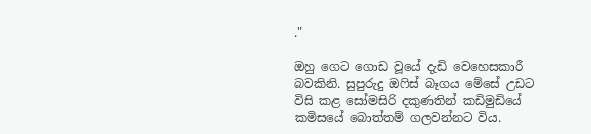."

ඔහු ගෙට ගොඩ වූයේ දැඩි වෙහෙසකාරී බවකිනි. සුපුරුදු ඔෆිස් බෑගය මේසේ උඩට විසි කළ සෝමසිරි දකුණතින් කඩිමුඩියේ කමිසයේ බොත්තම් ගලවන්නට විය.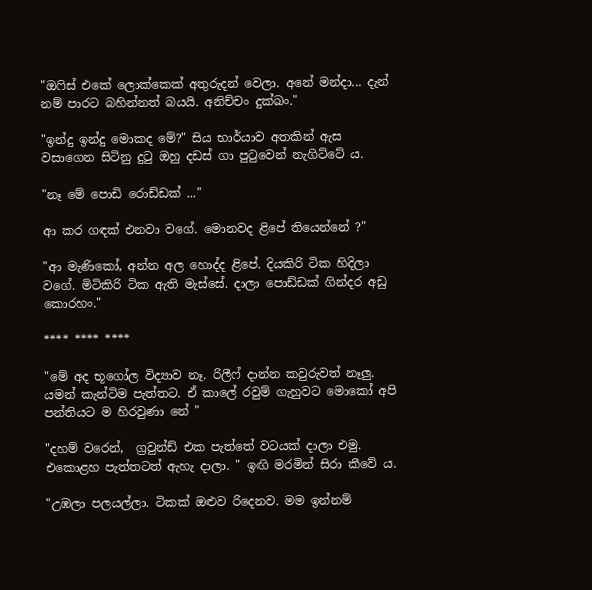"ඔෆිස් එකේ ලොක්කෙක් අතුරුදන් වෙලා. අනේ මන්දා... දැන් නම් පාරට බහින්නත් බයයි. අනිච්චං දුක්ඛං."

"ඉන්දු ඉන්දු මොකද මේ?" සිය භාර්යාව අතකින් ඇස වසාගෙන සිටිනු දුටු ඔහු දඩස් ගා පුටුවෙන් නැගිට්ටේ ය.

"නෑ මේ පොඩි රොඩ්ඩක් ..."

ආ කර ගඳක් එනවා වගේ. මොනවද ළිපේ තියෙන්නේ ?"

"ආ මැණිකෝ, අන්න අල හොද්ද ළිපේ. දියකිරි ටික හිදිලා වගේ. මිටිකිරි ටික ඇති මැස්සේ. දාලා පොඩ්ඩක් ගින්දර අඩු කොරහං."

**** **** ****

"මේ අද භූගෝල විද්‍යාව නෑ. රිලීෆ් දාන්න කවුරුවත් නෑලු. යමන් කැන්ටිම පැත්තට. ඒ කාලේ රවුම් ගැහුවට මොකෝ අපි පන්තියට ම හිරවුණා නේ "

"දහම් වරෙන්,  ග්‍රවුන්ඩ් එක පැත්තේ වටයක් දාලා එමු. එකොළහ පැත්තටත් ඇහැ දාලා. " ඉඟි මරමින් සිරා කීවේ ය.

"උඹලා පලයල්ලා. ටිකක් ඔළුව රිදෙනව. මම ඉන්නම්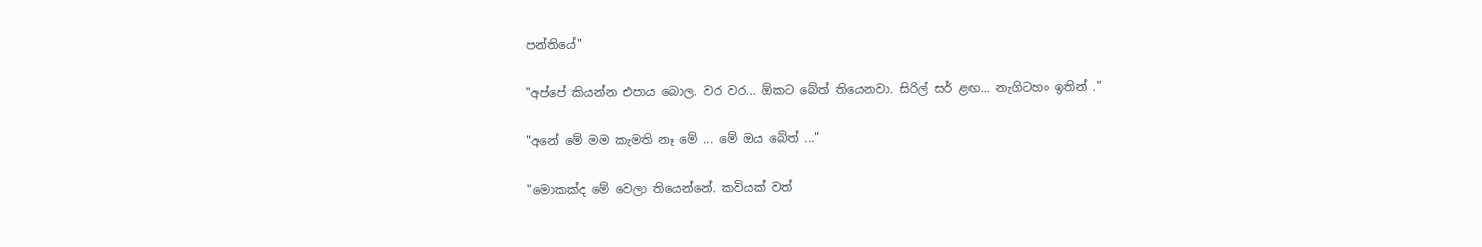පන්තියේ"

"අප්පේ කියන්න එපාය බොල. වර වර... ඕකට බේත් තියෙනවා. සිරිල් සර් ළඟ... නැගිටහං ඉතින් ."

"අනේ මේ මම කැමති නෑ මේ ... මේ ඔය බේත් ..."

"මොකක්ද මේ වෙලා තියෙන්නේ. කවියක් වත්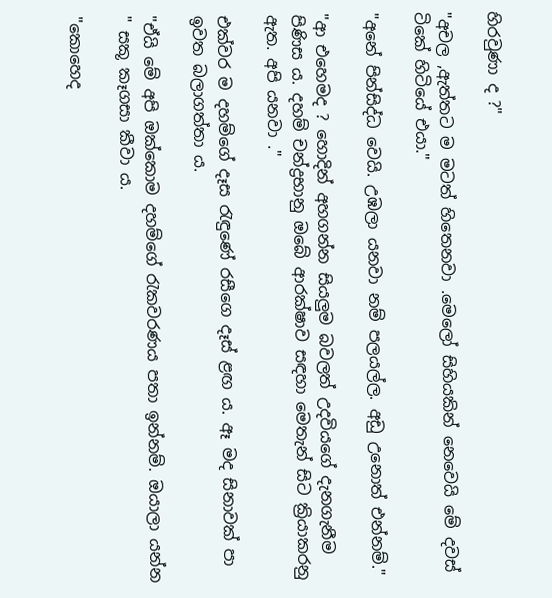හිරවුණා ද ?"

"අචල ,ඇත්තට ම මටත් හිතෙනවා .මෙලෝ සිහියකින් නෙවෙයි මේ දවස් ටිකේ හිටියේ එයා."

"අනේ පින්සිද්ධ වෙයි. උඹලා යනවා නම් පලයල්ල. අඩු උනොත් එන්නම්."

"ආ එහෙමද ? හොදින් අහගන්න සියලුම බවලත් උදවියගේ දැනගැනීම පිණිස ය. දහම් චන්ද්‍රභානු ඔබේ ආරක්ෂාව සඳහා මෙතැන් සිට ක්‍රියාකරනු ඇත. අපි යනවා ."

එක්වර ම දහම්ගේ දෑස රැඳුණේ රසීගෙ දෑස් ළඟ ය. ඈ මද සිනාවක් පා ඉවත බලාගත්තා ය.

"ඒයි මේ අපි ඔක්කොම දහම්ගේ රැකවරණය පතා ඉන්නම්. ඔයාලා යන්න " සකූ කෑගසා කීවා ය.

"කොහෙද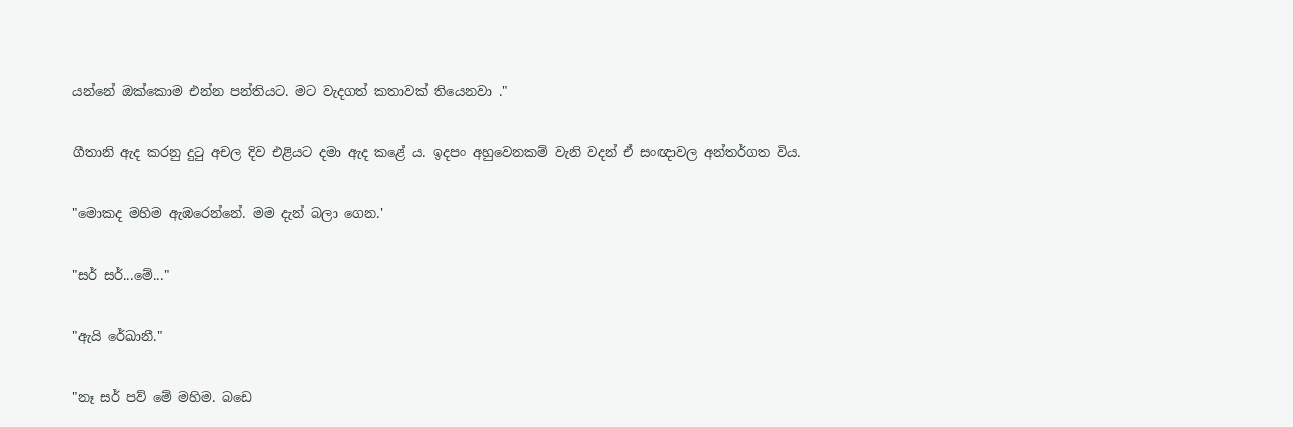යන්නේ ඔක්කොම එන්න පන්තියට. මට වැදගත් කතාවක් තියෙනවා ."

ගීතානි ඇද කරනු දුටු අචල දිව එළියට දමා ඇද කළේ ය. ඉදපං අහුවෙනකම් වැනි වදන් ඒ සංඥාවල අන්තර්ගත විය.

"මොකද මහිම ඇඹරෙන්නේ. මම දැන් බලා ගෙන.'

"සර් සර්...මේ..."

"ඇයි රේඛානී."

"නෑ සර් පව් මේ මහිම. බඩෙ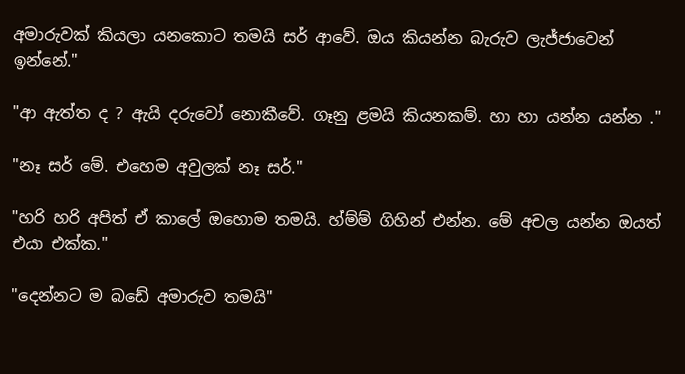අමාරුවක් කියලා යනකොට තමයි සර් ආවේ. ඔය කියන්න බැරුව ලැජ්ජාවෙන් ඉන්නේ."

"ආ ඇත්ත ද ? ඇයි දරුවෝ නොකීවේ. ගෑනු ළමයි කියනකම්. හා හා යන්න යන්න ."

"නෑ සර් මේ. එහෙම අවුලක් නෑ සර්."

"හරි හරි අපිත් ඒ කාලේ ඔහොම තමයි. හ්ම්ම් ගිහින් එන්න. මේ අචල යන්න ඔයත් එයා එක්ක."

"දෙන්නට ම බඩේ අමාරුව තමයි"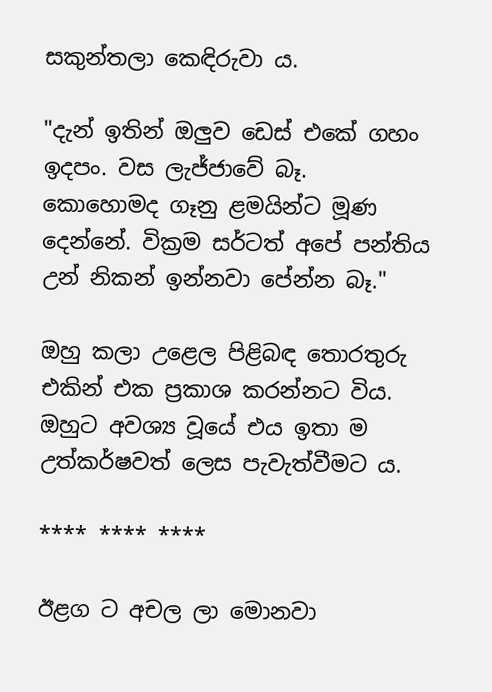සකුන්තලා කෙඳිරුවා ය.

"දැන් ඉතින් ඔලුව ඩෙස් එකේ ගහං ඉදපං. වස ලැජ්ජාවේ බෑ. කොහොමද ගෑනු ළමයින්ට මූණ දෙන්නේ. වික්‍රම සර්ටත් අපේ පන්තිය උන් නිකන් ඉන්නවා පේන්න බෑ."

ඔහු කලා උළෙල පිළිබඳ තොරතුරු එකින් එක ප්‍රකාශ කරන්නට විය. ඔහුට අවශ්‍ය වූයේ එය ඉතා ම උත්කර්ෂවත් ලෙස පැවැත්වීමට ය.

**** **** ****

ඊළග ට අචල ලා මොනවා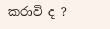කරාවි ද ?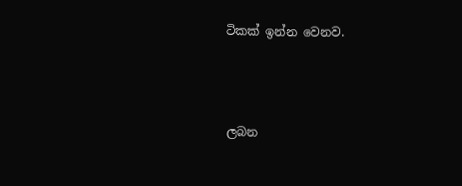ටිකක් ඉන්න වෙනව.



ලබන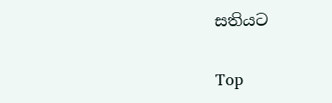සතියට

Top